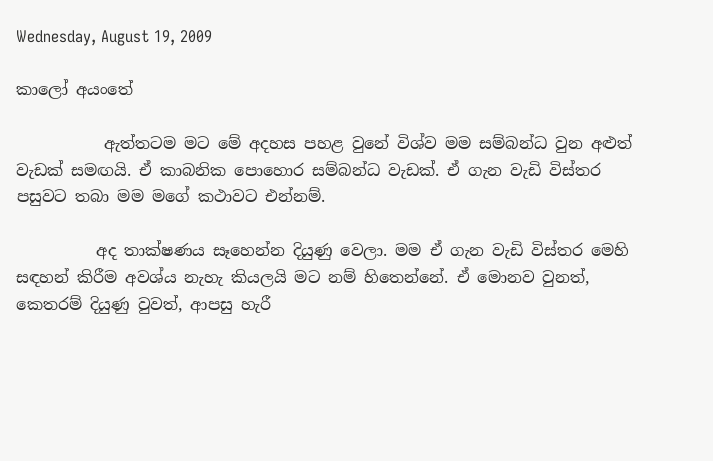Wednesday, August 19, 2009

කාලෝ අයංතේ

           ඇත්තටම මට මේ අදහස පහළ වුනේ විශ්ව මම සම්බන්ධ වුන අළුත් වැඩක් සමඟයි. ඒ කාබනික පොහොර සම්බන්ධ වැඩක්. ඒ ගැන වැඩි විස්තර පසුවට තබා මම මගේ කථාවට එන්නම්.

          අද තාක්ෂණය සෑහෙන්න දියුණු වෙලා. මම ඒ ගැන වැඩි විස්තර මෙහි සඳහන් කිරීම අවශ්ය නැහැ කියලයි මට නම් හිතෙන්නේ. ඒ මොනව වුනත්, කෙතරම් දියුණු වුවත්, ආපසු හැරී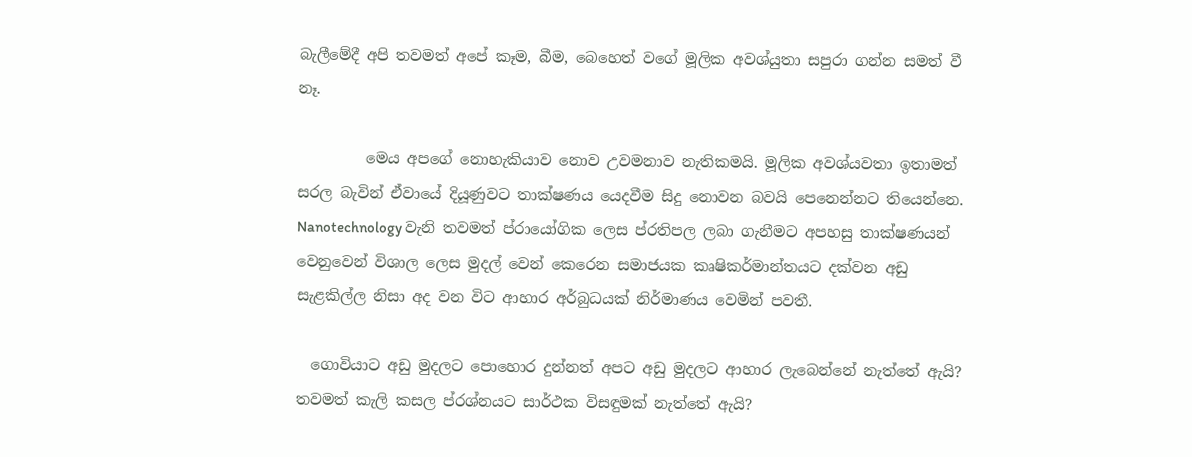බැලීමේදී අපි තවමත් අපේ කෑම, බීම, බෙහෙත් වගේ මූලික අවශ්යුතා සපුරා ගන්න සමත් වී නෑ.

         මෙය අපගේ නොහැකියාව නොව උවමනාව නැතිකමයි. මූලික අවශ්යවතා ඉතාමත් සරල බැවින් ඒවායේ දියූණුවට තාක්ෂණය යෙදවීම සිදු නොවන බවයි පෙනෙන්නට තියෙන්නෙ. Nanotechnology වැනි තවමත් ප්රායෝගික ලෙස ප්රතිපල ලබා ගැනීමට අපහසු තාක්ෂණයන් වෙනුවෙන් විශාල ලෙස මුදල් වෙන් කෙරෙන සමාජයක කෘෂිකර්මාන්තයට දක්වන අඩු සැළකිල්ල නිසා අද වන විට ආහාර අර්බුධයක් නිර්මාණය වෙමින් පවතී.

  ගොවියාට අඩු මුදලට පොහොර දුන්නත් අපට අඩු මුදලට ආහාර ලැබෙන්නේ නැත්තේ ඇයි? තවමත් කැලි කසල ප්රශ්නයට සාර්ථක විසඳුමක් නැත්තේ ඇයි?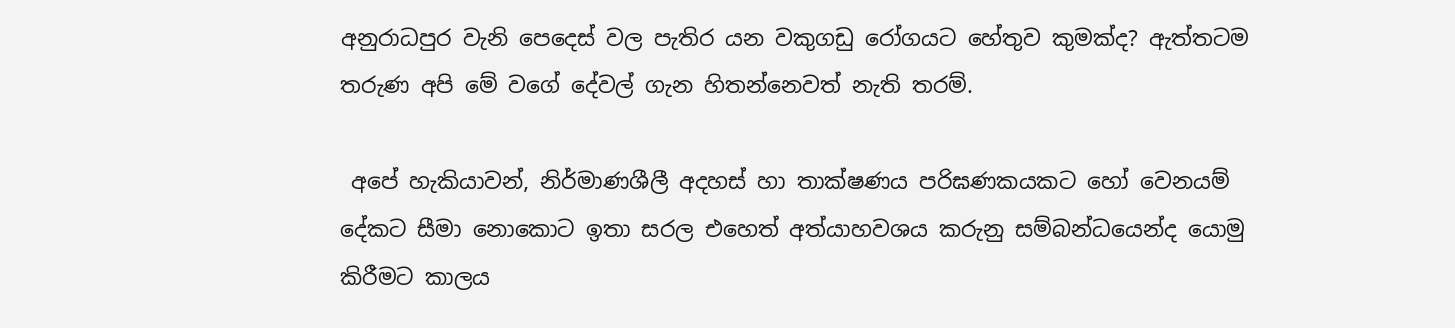අනුරාධපුර වැනි පෙදෙස් වල පැතිර යන වකුගඩු රෝගයට හේතුව කුමක්ද? ඇත්තටම තරුණ අපි මේ වගේ දේවල් ගැන හිතන්නෙවත් නැති තරම්.

 අපේ හැකියාවන්, නිර්මාණශීලී අදහස් හා තාක්ෂණය පරිඝණකයකට හෝ වෙනයම් දේකට සීමා නොකොට ඉතා සරල එහෙත් අත්යාහවශය කරුනු සම්බන්ධයෙන්ද යොමු කිරීමට කාලය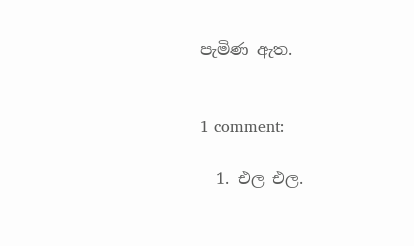පැමිණ ඇත.


1 comment:

  1. එල එල.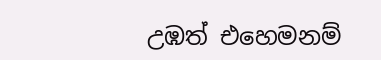උඹත් එහෙමනම්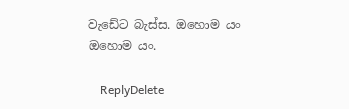වැඩේට බැස්ස. ඔහොම යං ඔහොම යං.

    ReplyDelete